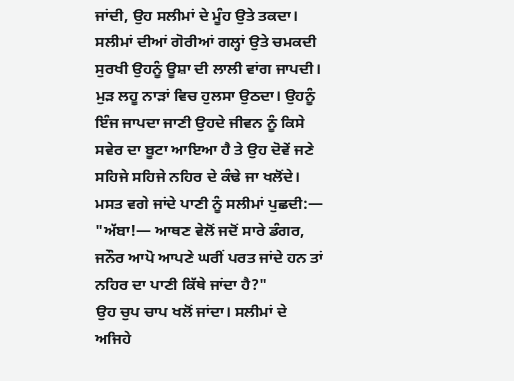ਜਾਂਦੀ, ਉਹ ਸਲੀਮਾਂ ਦੇ ਮੂੰਹ ਉਤੇ ਤਕਦਾ। ਸਲੀਮਾਂ ਦੀਆਂ ਗੋਰੀਆਂ ਗਲ੍ਹਾਂ ਉਤੇ ਚਮਕਦੀ ਸੁਰਖੀ ਉਹਨੂੰ ਊਸ਼ਾ ਦੀ ਲਾਲੀ ਵਾਂਗ ਜਾਪਦੀ। ਮੁੜ ਲਹੂ ਨਾੜਾਂ ਵਿਚ ਹੁਲਸਾ ਉਠਦਾ। ਉਹਨੂੰ ਇੰਜ ਜਾਪਦਾ ਜਾਣੀ ਉਹਦੇ ਜੀਵਨ ਨੂੰ ਕਿਸੇ ਸਵੇਰ ਦਾ ਬੂਟਾ ਆਇਆ ਹੈ ਤੇ ਉਹ ਦੋਵੇਂ ਜਣੇ ਸਹਿਜੇ ਸਹਿਜੇ ਨਹਿਰ ਦੇ ਕੰਢੇ ਜਾ ਖਲੋਂਦੇ। ਮਸਤ ਵਗੇ ਜਾਂਦੇ ਪਾਣੀ ਨੂੰ ਸਲੀਮਾਂ ਪੁਛਦੀ:—
"ਅੱਬਾ!— ਆਥਣ ਵੇਲੋਂ ਜਦੋਂ ਸਾਰੇ ਡੰਗਰ, ਜਨੌਰ ਆਪੋ ਆਪਣੇ ਘਰੀਂ ਪਰਤ ਜਾਂਦੇ ਹਨ ਤਾਂ ਨਹਿਰ ਦਾ ਪਾਣੀ ਕਿੱਥੇ ਜਾਂਦਾ ਹੈ?"
ਉਹ ਚੁਪ ਚਾਪ ਖਲੋਂ ਜਾਂਦਾ। ਸਲੀਮਾਂ ਦੇ ਅਜਿਹੇ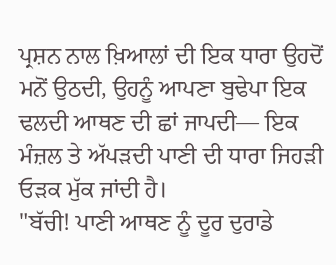ਪ੍ਰਸ਼ਨ ਨਾਲ ਖ਼ਿਆਲਾਂ ਦੀ ਇਕ ਧਾਰਾ ਉਹਦੋਂ ਮਨੋਂ ਉਠਦੀ, ਉਹਨੂੰ ਆਪਣਾ ਬੁਢੇਪਾ ਇਕ ਢਲਦੀ ਆਥਣ ਦੀ ਛਾਂ ਜਾਪਦੀ— ਇਕ ਮੰਜ਼ਲ ਤੇ ਅੱਪੜਦੀ ਪਾਣੀ ਦੀ ਧਾਰਾ ਜਿਹੜੀ ਓੜਕ ਮੁੱਕ ਜਾਂਦੀ ਹੈ।
"ਬੱਚੀ! ਪਾਣੀ ਆਥਣ ਨੂੰ ਦੂਰ ਦੁਰਾਡੇ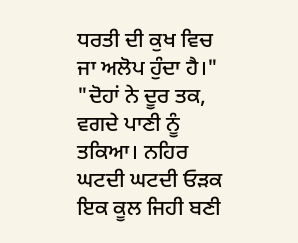ਧਰਤੀ ਦੀ ਕੁਖ ਵਿਚ ਜਾ ਅਲੋਪ ਹੁੰਦਾ ਹੈ।"
"ਦੋਹਾਂ ਨੇ ਦੂਰ ਤਕ, ਵਗਦੇ ਪਾਣੀ ਨੂੰ ਤਕਿਆ। ਨਹਿਰ ਘਟਦੀ ਘਟਦੀ ਓੜਕ ਇਕ ਕੂਲ ਜਿਹੀ ਬਣੀ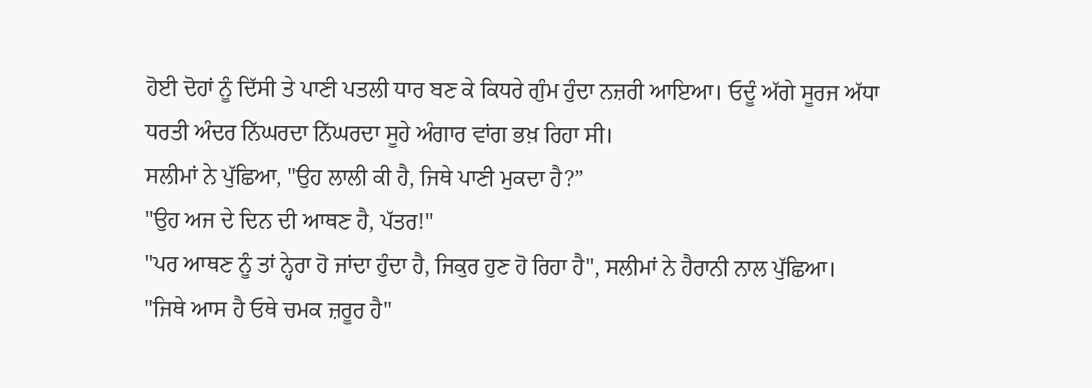ਹੋਈ ਦੋਹਾਂ ਨੂੰ ਦਿੱਸੀ ਤੇ ਪਾਣੀ ਪਤਲੀ ਧਾਰ ਬਣ ਕੇ ਕਿਧਰੇ ਗੁੰਮ ਹੁੰਦਾ ਨਜ਼ਰੀ ਆਇਆ। ਓਦੂੰ ਅੱਗੇ ਸੂਰਜ ਅੱਧਾ ਧਰਤੀ ਅੰਦਰ ਨਿੱਘਰਦਾ ਨਿੱਘਰਦਾ ਸੂਹੇ ਅੰਗਾਰ ਵਾਂਗ ਭਖ਼ ਰਿਹਾ ਸੀ।
ਸਲੀਮਾਂ ਨੇ ਪੁੱਛਿਆ, "ਉਹ ਲਾਲੀ ਕੀ ਹੈ, ਜਿਥੇ ਪਾਣੀ ਮੁਕਦਾ ਹੈ?”
"ਉਹ ਅਜ ਦੇ ਦਿਨ ਦੀ ਆਥਣ ਹੈ, ਪੱਤਰ!"
"ਪਰ ਆਥਣ ਨੂੰ ਤਾਂ ਨ੍ਹੇਰਾ ਹੋ ਜਾਂਦਾ ਹੁੰਦਾ ਹੈ, ਜਿਕੁਰ ਹੁਣ ਹੋ ਰਿਹਾ ਹੈ", ਸਲੀਮਾਂ ਨੇ ਹੈਰਾਨੀ ਨਾਲ ਪੁੱਛਿਆ।
"ਜਿਥੇ ਆਸ ਹੈ ਓਥੇ ਚਮਕ ਜ਼ਰੂਰ ਹੈ"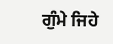ਗੁੰਮੇ ਜਿਹੇ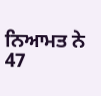ਨਿਆਮਤ ਨੇ
47